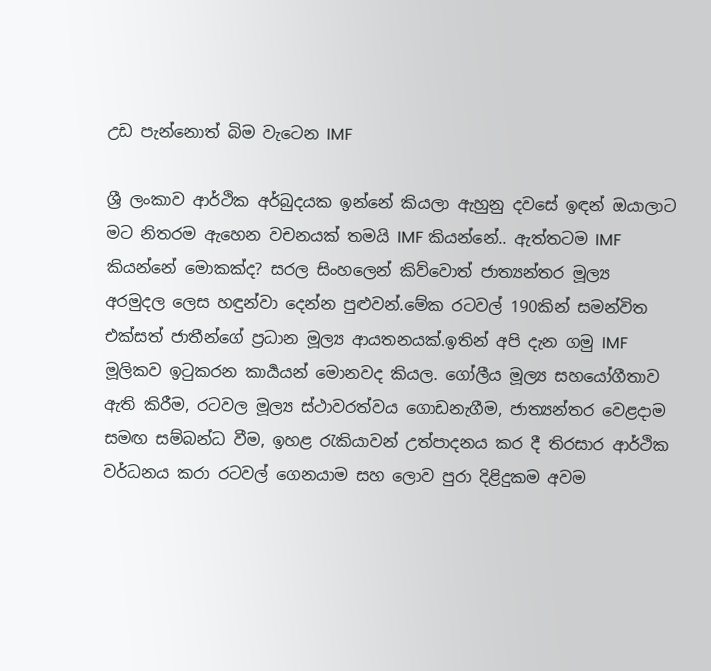උඩ පැන්නොත් බිම වැටෙන IMF

ශ්‍රී ලංකාව ආර්ථික අර්බුදයක ඉන්නේ කියලා ඇහුනු දවසේ ඉඳන් ඔයාලාට මට නිතරම ඇහෙන වචනයක් තමයි IMF කියන්නේ.. ඇත්තටම IMF කියන්නේ මොකක්ද? සරල සිංහලෙන් කිව්වොත් ජාත්‍යන්තර මූල්‍ය අරමුදල ලෙස හඳුන්වා දෙන්න පුළුවන්.මේක රටවල් 190කින් සමන්විත එක්සත් ජාතීන්ගේ ප්‍රධාන මූල්‍ය ආයතනයක්.ඉතින් අපි දැන ගමු IMF මූලිකව ඉටුකරන කාර්‍යයන් මොනවද කියල. ගෝලීය මූල්‍ය සහයෝගීතාව ඇති කිරීම, රටවල මූල්‍ය ස්ථාවරත්වය ගොඩනැගීම, ජාත්‍යන්තර වෙළදාම සමඟ සම්බන්ධ වීම, ඉහළ රැකියාවන් උත්පාදනය කර දී තිරසාර ආර්ථික වර්ධනය කරා රටවල් ගෙනයාම සහ ලොව පුරා දිළිදුකම අවම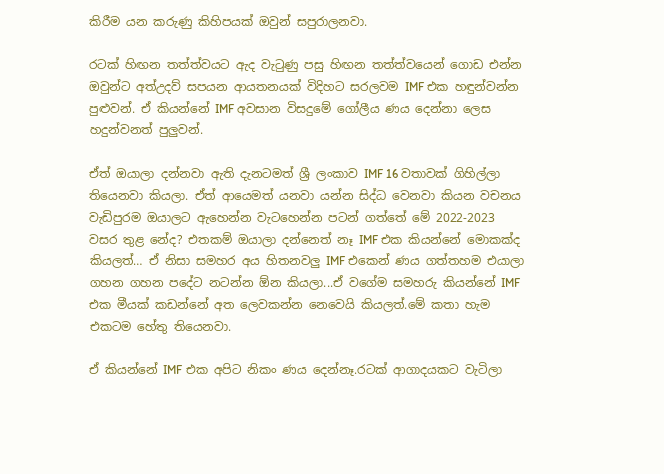කිරීම යන කරුණු කිහිපයක් ඔවුන් සපුරාලනවා.

රටක් හිඟන තත්ත්වයට ඇද වැටුණු පසු හිඟන තත්ත්වයෙන් ගොඩ එන්න ඔවුන්ට අත්උදව් සපයන ආයතනයක් විදිහට සරලවම IMF එක හඳුන්වන්න පුළුවන්. ඒ කියන්නේ IMF අවසාන විසදුමේ ගෝලීය ණය දෙන්නා ලෙස හදුන්වනත් පුලුවන්.

ඒත් ඔයාලා දන්නවා ඇති දැනටමත් ශ්‍රී ලංකාව IMF 16 වතාවක් ගිහිල්ලා තියෙනවා කියලා. ඒත් ආයෙමත් යනවා යන්න සිද්ධ වෙනවා කියන වචනය වැඩිපුරම ඔයාලට ඇහෙන්න වැටහෙන්න පටන් ගත්තේ මේ 2022-2023 වසර තුළ නේද? එතකම් ඔයාලා දන්නෙත් නෑ IMF එක කියන්නේ මොකක්ද කියලත්… ඒ නිසා සමහර අය හිතනවලු IMF එකෙන් ණය ගත්තහම එයාලා ගහන ගහන පදේට නටන්න ඕන කියලා...ඒ වගේම සමහරු කියන්නේ IMF එක මීයක් කඩන්නේ අත ලෙවකන්න නෙවෙයි කියලත්.මේ කතා හැම එකටම හේතු තියෙනවා.

ඒ කියන්නේ IMF එක අපිට නිකං ණය දෙන්නෑ.රටක් ආගාදයකට වැටිලා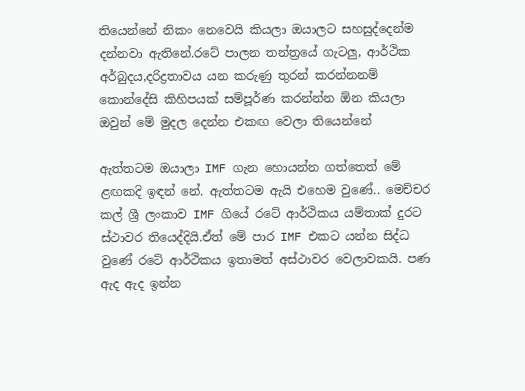තියෙන්නේ නිකං නෙවෙයි කියලා ඔයාලට සහසුද්දෙන්ම දන්නවා ඇතිනේ.රටේ පාලන තන්ත්‍රයේ ගැටලු, ආර්ථික අර්බුදය,දරිද්‍රතාවය යන කරුණු තුරන් කරන්නනම් කොන්දේසි කිහිපයක් සම්පූර්ණ කරන්න්න ඕන කියලා ඔවුන් මේ මුදල දෙන්න එකඟ වෙලා තියෙන්නේ

ඇත්තටම ඔයාලා IMF ගැන හොයන්න ගත්තෙත් මේ ළඟකදි ඉඳන් නේ. ඇත්තටම ඇයි එහෙම වුණේ.. මෙච්චර කල් ශ්‍රී ලංකාව IMF ගියේ රටේ ආර්ථිකය යම්තාක් දුරට ස්ථාවර තියෙද්දියි.ඒත් මේ පාර IMF එකට යන්න සිද්ධ වුණේ රටේ ආර්ථිකය ඉතාමත් අස්ථාවර වෙලාවකයි. පණ ඇද ඇද ඉන්න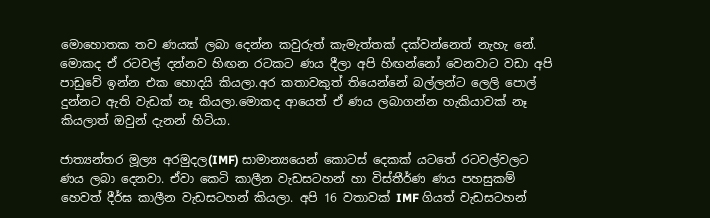මොහොතක තව ණයක් ලබා දෙන්න කවුරුත් කැමැත්තක් දක්වන්නෙත් නැහැ නේ. මොකද ඒ රටවල් දන්නව හිඟන රටකට ණය දීලා අපි හිඟන්නෝ වෙනවාට වඩා අපි පාඩුවේ ඉන්න එක හොදයි කියලා.අර කතාවකුත් තියෙන්නේ බල්ලන්ට ලෙලි පොල් දුන්නට ඇති වැඩක් නෑ කියලා.මොකද ආයෙත් ඒ ණය ලබාගන්න හැකියාවක් නෑ කියලාත් ඔවුන් දැනන් හිටියා.

ජාත්‍යන්තර මූල්‍ය අරමුදල(IMF) සාමාන්‍යයෙන් කොටස් දෙකක් යටතේ රටවල්වලට ණය ලබා දෙනවා. ඒවා කෙටි කාලීන වැඩසටහන් හා විස්තීර්ණ ණය පහසුකම් හෙවත් දීර්ඝ කාලීන වැඩසටහන් කියලා. අපි 16 වතාවක් IMF ගියත් වැඩසටහන්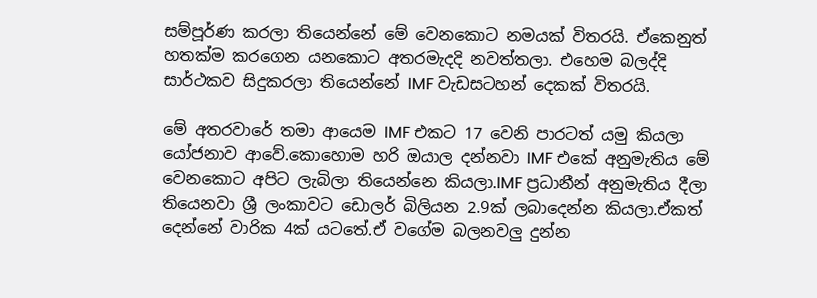සම්පූර්ණ කරලා තියෙන්නේ මේ වෙනකොට නමයක් විතරයි. ඒකෙනුත් හතක්ම කරගෙන යනකොට අතරමැදදි නවත්තලා. එහෙම බලද්දි සාර්ථකව සිදුකරලා තියෙන්නේ IMF වැඩසටහන් දෙකක් විතරයි.

මේ අතරවාරේ තමා ආයෙම IMF එකට 17 වෙනි පාරටත් යමු කියලා යෝජනාව ආවේ.කොහොම හරි ඔයාල දන්නවා IMF එකේ අනුමැතිය මේ වෙනකොට අපිට ලැබිලා තියෙන්නෙ කියලා.IMF ප්‍රධානීන් අනුමැතිය දීලා තියෙනවා ශ්‍රී ලංකාවට ඩොලර් බිලියන 2.9ක් ලබාදෙන්න කියලා.ඒකත් දෙන්නේ වාරික 4ක් යටතේ.ඒ වගේම බලනවලු දුන්න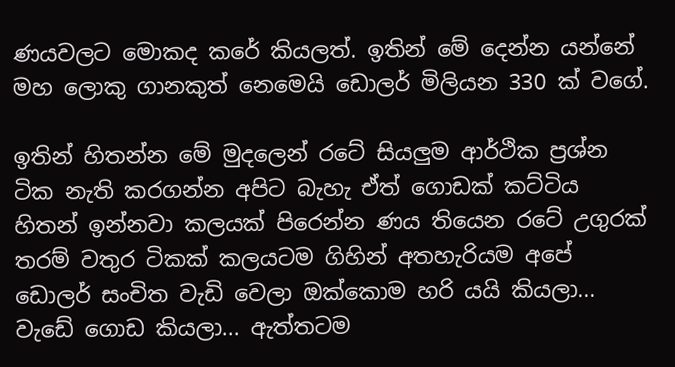ණයවලට මොකද කරේ කියලත්. ඉතින් මේ දෙන්න යන්නේ මහ ලොකු ගානකුත් නෙමෙයි ඩොලර් මිලියන 330 ක් වගේ.

ඉතින් හිතන්න මේ මුදලෙන් රටේ සියලුම ආර්ථික ප්‍රශ්න ටික නැති කරගන්න අපිට බැහැ ඒත් ගොඩක් කට්ටිය හිතන් ඉන්නවා කලයක් පිරෙන්න ණය තියෙන රටේ උගුරක් තරම් වතුර ටිකක් කලයටම ගිහින් අතහැරියම අපේ ඩොලර් සංචිත වැඩි වෙලා ඔක්කොම හරි යයි කියලා... වැඩේ ගොඩ කියලා... ඇත්තටම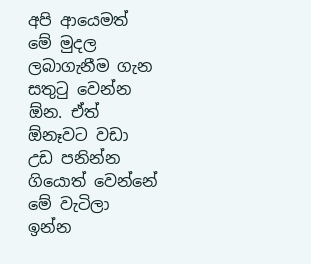අපි ආයෙමත් මේ මුදල ලබාගැනීම ගැන සතුටු වෙන්න ඕන. ඒත් ඕනෑවට වඩා උඩ පනින්න ගියොත් වෙන්නේ මේ වැටිලා ඉන්න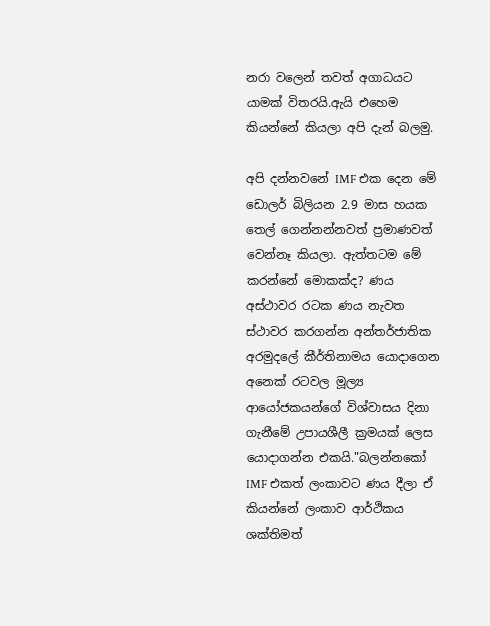නරා වලෙන් තවත් අගාධයට යාමක් විතරයි.ඇයි එහෙම කියන්නේ කියලා අපි දැන් බලමු.

අපි දන්නවනේ IMF එක දෙන මේ ඩොලර් බිලියන 2.9 මාස හයක තෙල් ගෙන්නන්නවත් ප්‍රමාණවත් වෙන්නෑ කියලා. ඇත්තටම මේ කරන්නේ මොකක්ද? ණය අස්ථාවර රටක ණය නැවත ස්ථාවර කරගන්න අන්තර්ජාතික අරමුදලේ කීර්තිනාමය යොදාගෙන අනෙක් රටවල මූල්‍ය ආයෝජකයන්ගේ විශ්වාසය දිනා ගැනීමේ උපායශීලී ක්‍රමයක් ලෙස යොදාගන්න එකයි."බලන්නකෝ IMF එකත් ලංකාවට ණය දීලා ඒ කියන්නේ ලංකාව ආර්ථිකය ශක්තිමත්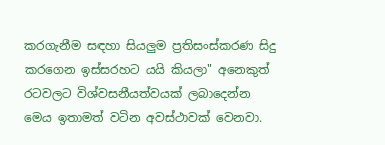කරගැනීම සඳහා සියලුම ප්‍රතිසංස්කරණ සිදු කරගෙන ඉස්සරහට යයි කියලා" අනෙකුත් රටවලට විශ්වසනීයත්වයක් ලබාදෙන්න මෙය ඉතාමත් වටින අවස්ථාවක් වෙනවා.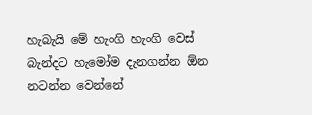හැබැයි මේ හැංගි හැංගි වෙස් බැන්දට හැමෝම දැනගන්න ඕන නටන්න වෙන්නේ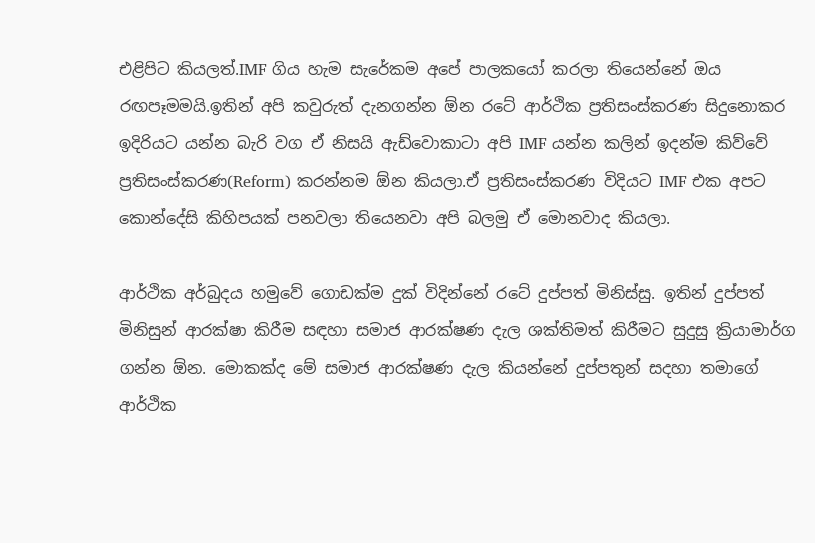එළිපිට කියලත්.IMF ගිය හැම සැරේකම අපේ පාලකයෝ කරලා තියෙන්නේ ඔය රඟපෑමමයි.ඉතින් අපි කවුරුත් දැනගන්න ඕන රටේ ආර්ථික ප්‍රතිසංස්කරණ සිදුනොකර ඉදිරියට යන්න බැරි වග ඒ නිසයි ඇඩ්වොකාටා අපි IMF යන්න කලින් ඉදන්ම කිව්වේ ප්‍රතිසංස්කරණ(Reform) කරන්නම ඕන කියලා.ඒ ප්‍රතිසංස්කරණ විදියට IMF එක අපට කොන්දේසි කිහිපයක් පනවලා තියෙනවා අපි බලමු ඒ මොනවාද කියලා.

ආර්ථික අර්බුදය හමුවේ ගොඩක්ම දුක් විදින්නේ රටේ දුප්පත් මිනිස්සු. ඉතින් දුප්පත් මිනිසුන් ආරක්ෂා කිරීම සඳහා සමාජ ආරක්ෂණ දැල ශක්තිමත් කිරීමට සුදුසු ක්‍රියාමාර්ග ගන්න ඕන. මොකක්ද මේ සමාජ ආරක්ෂණ දැල කියන්නේ දුප්පතුන් සදහා තමාගේ ආර්ථික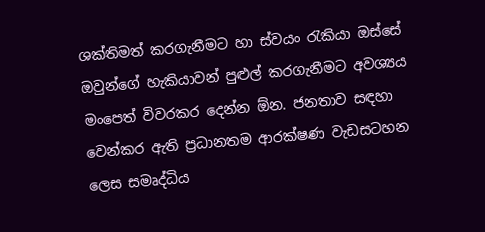ශක්තිමත් කරගැනීමට හා ස්වයං රැකියා ඔස්සේ ඔවුන්ගේ හැකියාවන් පුළුල් කරගැනීමට අවශ්‍යය මංපෙත් විවරකර දෙන්න ඕන. ජනතාව සඳහා වෙන්කර ඇති ප්‍රධානතම ආරක්ෂණ වැඩසටහන ලෙස සමෘද්ධිය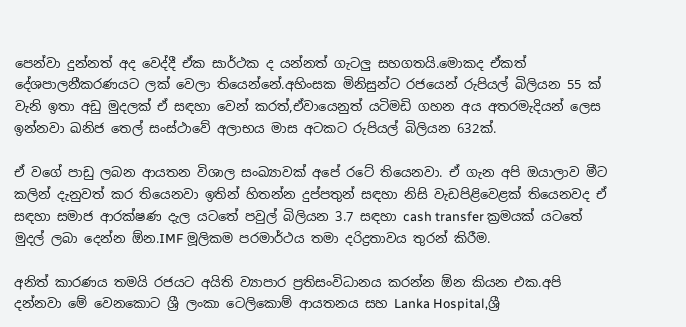පෙන්වා දුන්නත් අද වෙද්දී ඒක සාර්ථක ද යන්නත් ගැටලු සහගතයි.මොකද ඒකත් දේශපාලනීකරණයට ලක් වෙලා තියෙන්නේ.අහිංසක මිනිසුන්ට රජයෙන් රුපියල් බිලියන 55 ක් වැනි ඉතා අඩු මුදලක් ඒ සඳහා වෙන් කරත්,ඒවායෙනුත් යටිමඩි ගහන අය අතරමැදියන් ලෙස ඉන්නවා ඛනිජ තෙල් සංස්ථාවේ අලාභය මාස අටකට රුපියල් බිලියන 632ක්.

ඒ වගේ පාඩු ලබන ආයතන විශාල සංඛ්‍යාවක් අපේ රටේ තියෙනවා. ඒ ගැන අපි ඔයාලාව මීට කලින් දැනුවත් කර තියෙනවා ඉතින් හිතන්න දුප්පතුන් සඳහා නිසි වැඩපිළිවෙළක් තියෙනවද ඒ සඳහා සමාජ ආරක්ෂණ දැල යටතේ පවුල් බිලියන 3.7 සඳහා cash transfer ක්‍රමයක් යටතේ මුදල් ලබා දෙන්න ඕන.IMF මූලිකම පරමාර්ථය තමා දරිද්‍රතාවය තුරන් කිරීම.

අනිත් කාරණය තමයි රජයට අයිති ව්‍යාපාර ප්‍රතිසංවිධානය කරන්න ඕන කියන එක.අපි දන්නවා මේ වෙනකොට ශ්‍රී ලංකා ටෙලිකොම් ආයතනය සහ Lanka Hospital,ශ්‍රී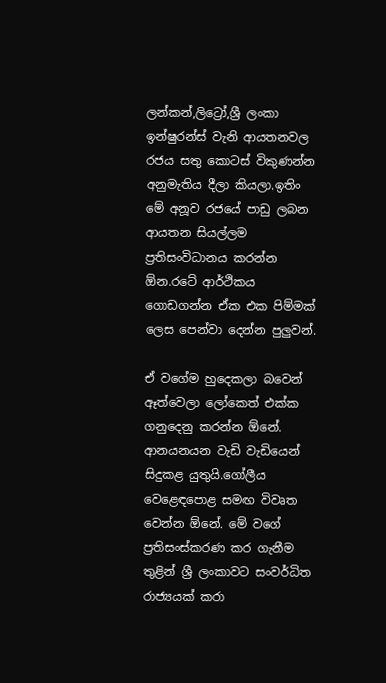ලන්කන්,ලිට්‍රෝ,ශ්‍රී ලංකා ඉන්ෂුරන්ස් වැනි ආයතනවල රජය සතු කොටස් විකුණන්න අනුමැතිය දීලා කියලා.ඉතිං මේ අනූව රජයේ පාඩු ලබන ආයතන සියල්ලම ප්‍රතිසංවිධානය කරන්න ඕන.රටේ ආර්ථිකය ගොඩගන්න ඒක එක පිම්මක් ලෙස පෙන්වා දෙන්න පුලුවන්.

ඒ වගේම හුදෙකලා බවෙන් ඈත්වෙලා ලෝකෙත් එක්ක ගනුදෙනු කරන්න ඕනේ. ආනයනයන වැඩි වැඩියෙන් සිදුකළ යුතුයි.ගෝලීය වෙළෙඳපොළ සමඟ විවෘත වෙන්න ඕනේ. මේ වගේ ප්‍රතිසංස්කරණ කර ගැනීම තුළින් ශ්‍රී ලංකාවට සංවර්ධිත රාජ්‍යයක් කරා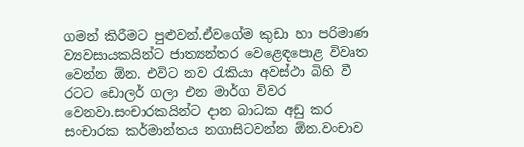ගමන් කිරීමට පුළුවන්.ඒවගේම කුඩා හා පරිමාණ ව්‍යවසායකයින්ට ජාත්‍යන්තර වෙළෙඳපොළ විවෘත වෙන්න ඕන. එවිට නව රැකියා අවස්ථා බිහි වී රටට ඩොලර් ගලා එන මාර්ග විවර වෙනවා.සංචාරකයින්ට දාන බාධක අඩු කර සංචාරක කර්මාන්තය නගාසිටවන්න ඕන.වංචාව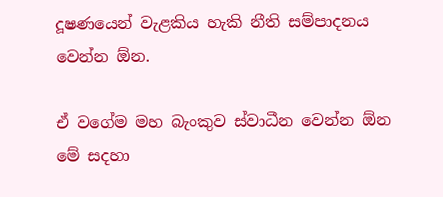දූෂණයෙන් වැළකිය හැකි නීති සම්පාදනය වෙන්න ඕන.

ඒ වගේම මහ බැංකුව ස්වාධීන වෙන්න ඕන මේ සදහා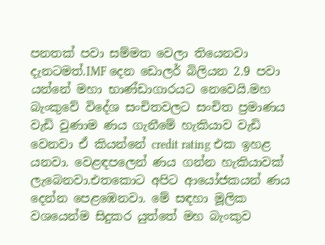පනතක් පවා සම්මත වෙලා තියෙනවා දැනටමත්.IMF දෙන ඩොලර් බිලියන 2.9 පවා යන්නේ මහා භාණ්ඩාගාරයට නෙවෙයි.මහ බැංකුවේ විදේශ සංචිතවලට සංචිත ප්‍රමාණය වැඩි වුණාම ණය ගැනීමේ හැකියාව වැඩි වෙනවා ඒ කියන්නේ credit rating එක ඉහළ යනවා. වෙළඳපලෙන් ණය ගන්න හැකියාවක් ලැබෙනවා.එතකොට අපිට ආයෝජකයන් ණය දෙන්න පෙළඹෙනවා. මේ සඳහා මූලික වශයෙන්ම සිදුකර යුත්තේ මහ බැංකුව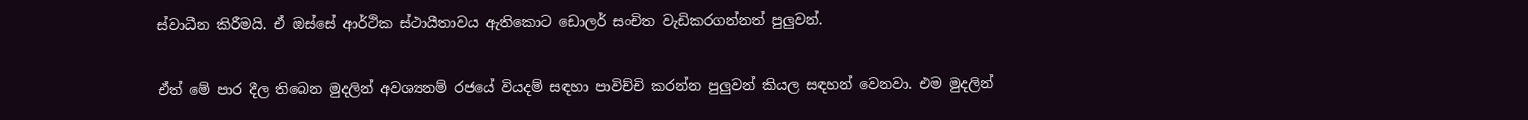ස්වාධීන කිරීමයි. ඒ ඔස්සේ ආර්ථික ස්ථායීතාවය ඇතිකොට ඩොලර් සංචිත වැඩිකරගන්නත් පුලුවන්.

ඒත් මේ පාර දීල තිබෙන මුදලින් අවශ්‍යනම් රජයේ වියදම් සඳහා පාවිච්චි කරන්න පුලුවන් කියල සඳහන් වෙනවා. එම මුදලින්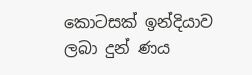කොටසක් ඉන්දියාව ලබා දුන් ණය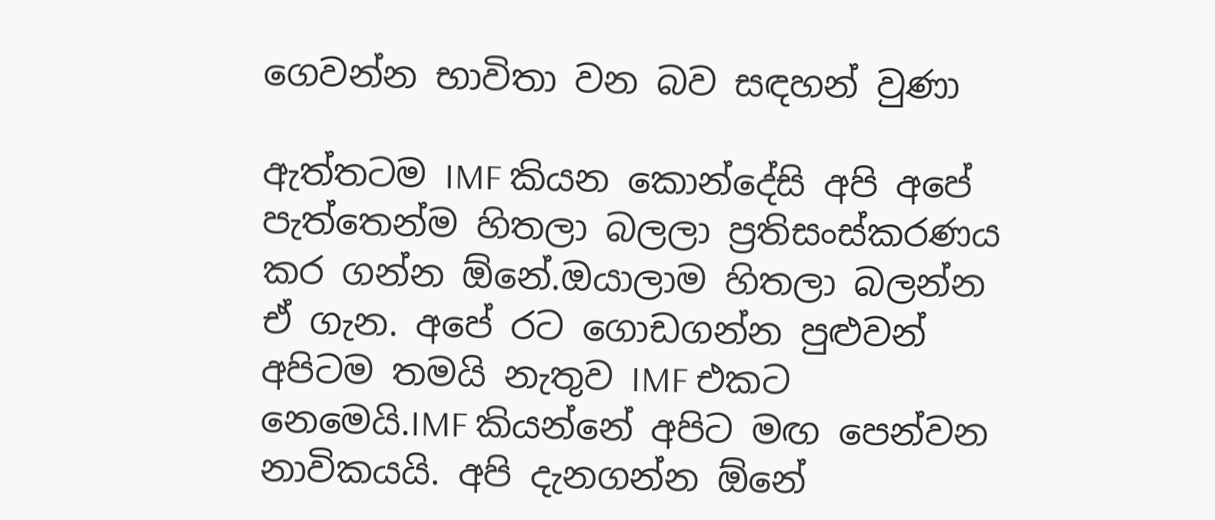ගෙවන්න භාවිතා වන බව සඳහන් වුණා

ඇත්තටම IMF කියන කොන්දේසි අපි අපේ පැත්තෙන්ම හිතලා බලලා ප්‍රතිසංස්කරණය කර ගන්න ඕනේ.ඔයාලාම හිතලා බලන්න ඒ ගැන. අපේ රට ගොඩගන්න පුළුවන් අපිටම තමයි නැතුව IMF එකට නෙමෙයි.IMF කියන්නේ අපිට මඟ පෙන්වන නාවිකයයි. අපි දැනගන්න ඕනේ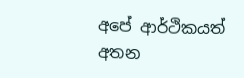අපේ ආර්ථිකයත් අතන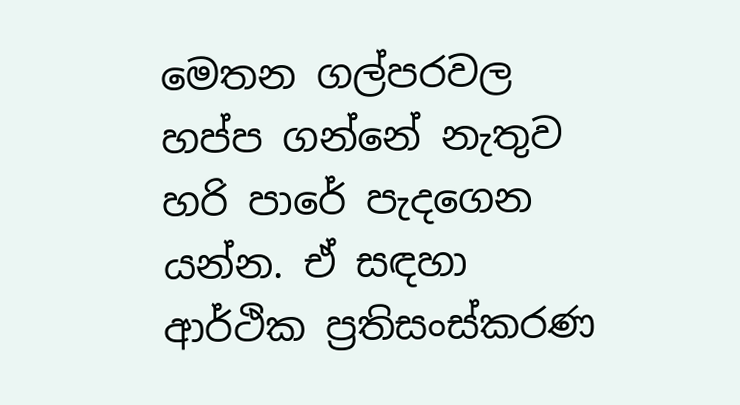මෙතන ගල්පරවල හප්ප ගන්නේ නැතුව හරි පාරේ පැදගෙන යන්න. ඒ සඳහා ආර්ථික ප්‍රතිසංස්කරණ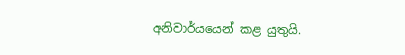අනිවාර්යයෙන් කළ යුතුයි.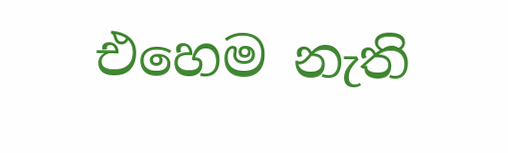එහෙම නැති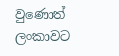වුණොත් ලංකාවට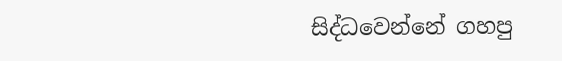සිද්ධවෙන්නේ ගහපු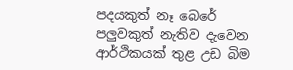පදයකුත් නෑ බෙරේ පලුවකුත් නැතිව දැවෙන ආර්ථිකයක් තුළ උඩ බිම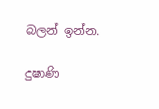බලන් ඉන්න.

දුෂාණි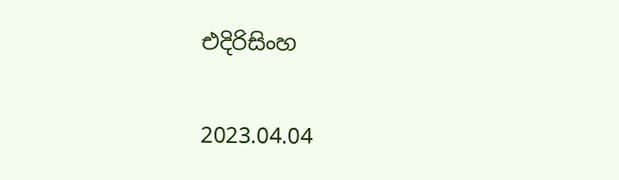එදිරිසිංහ

2023.04.04